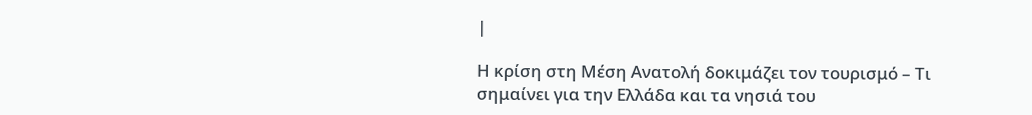|

Η κρίση στη Μέση Ανατολή δοκιμάζει τον τουρισμό – Τι σημαίνει για την Ελλάδα και τα νησιά του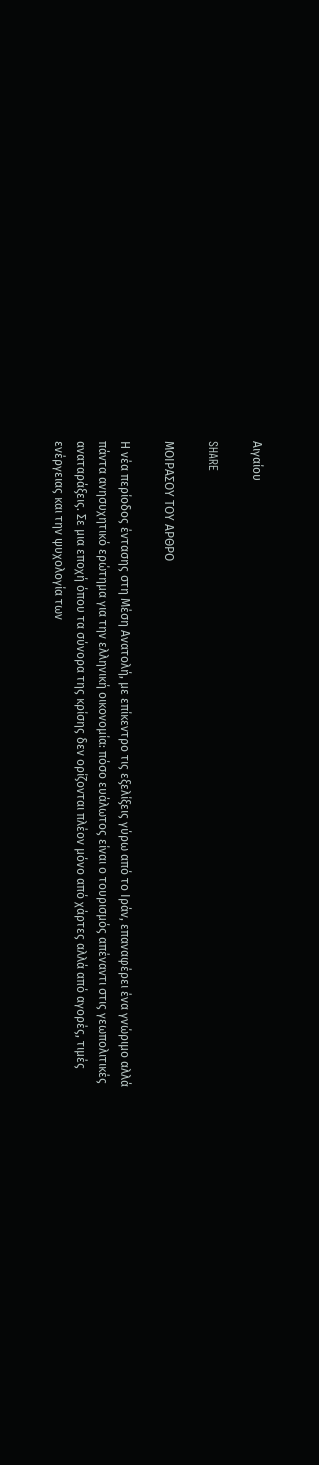Αιγαίου

SHARE

ΜΟΙΡΑΣΟΥ ΤΟΥ ΑΡΘΡΟ

Η νέα περίοδος έντασης στη Μέση Ανατολή, με επίκεντρο τις εξελίξεις γύρω από το Ιράν, επαναφέρει ένα γνώριμο αλλά πάντα ανησυχητικό ερώτημα για την ελληνική οικονομία: πόσο ευάλωτος είναι ο τουρισμός απέναντι στις γεωπολιτικές αναταράξεις. Σε μια εποχή όπου τα σύνορα της κρίσης δεν ορίζονται πλέον μόνο από χάρτες αλλά από αγορές, τιμές ενέργειας και την ψυχολογία των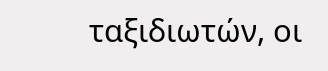ταξιδιωτών, οι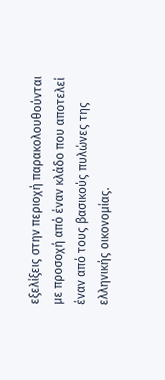εξελίξεις στην περιοχή παρακολουθούνται με προσοχή από έναν κλάδο που αποτελεί έναν από τους βασικούς πυλώνες της ελληνικής οικονομίας.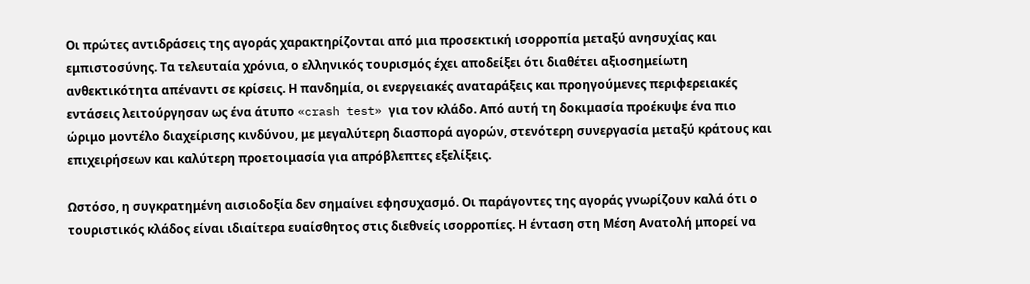Οι πρώτες αντιδράσεις της αγοράς χαρακτηρίζονται από μια προσεκτική ισορροπία μεταξύ ανησυχίας και εμπιστοσύνης. Τα τελευταία χρόνια, ο ελληνικός τουρισμός έχει αποδείξει ότι διαθέτει αξιοσημείωτη ανθεκτικότητα απέναντι σε κρίσεις. Η πανδημία, οι ενεργειακές αναταράξεις και προηγούμενες περιφερειακές εντάσεις λειτούργησαν ως ένα άτυπο «crash test» για τον κλάδο. Από αυτή τη δοκιμασία προέκυψε ένα πιο ώριμο μοντέλο διαχείρισης κινδύνου, με μεγαλύτερη διασπορά αγορών, στενότερη συνεργασία μεταξύ κράτους και επιχειρήσεων και καλύτερη προετοιμασία για απρόβλεπτες εξελίξεις.

Ωστόσο, η συγκρατημένη αισιοδοξία δεν σημαίνει εφησυχασμό. Οι παράγοντες της αγοράς γνωρίζουν καλά ότι ο τουριστικός κλάδος είναι ιδιαίτερα ευαίσθητος στις διεθνείς ισορροπίες. Η ένταση στη Μέση Ανατολή μπορεί να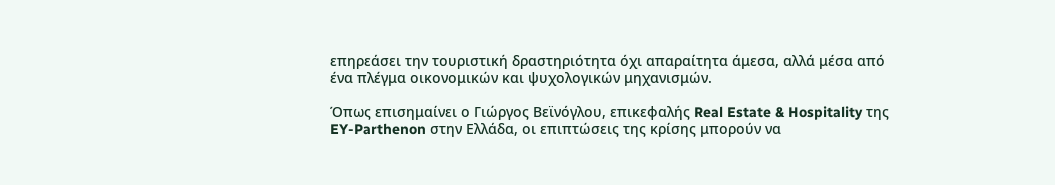επηρεάσει την τουριστική δραστηριότητα όχι απαραίτητα άμεσα, αλλά μέσα από ένα πλέγμα οικονομικών και ψυχολογικών μηχανισμών.

Όπως επισημαίνει ο Γιώργος Βεϊνόγλου, επικεφαλής Real Estate & Hospitality της EY-Parthenon στην Ελλάδα, οι επιπτώσεις της κρίσης μπορούν να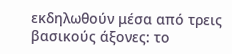εκδηλωθούν μέσα από τρεις βασικούς άξονες: το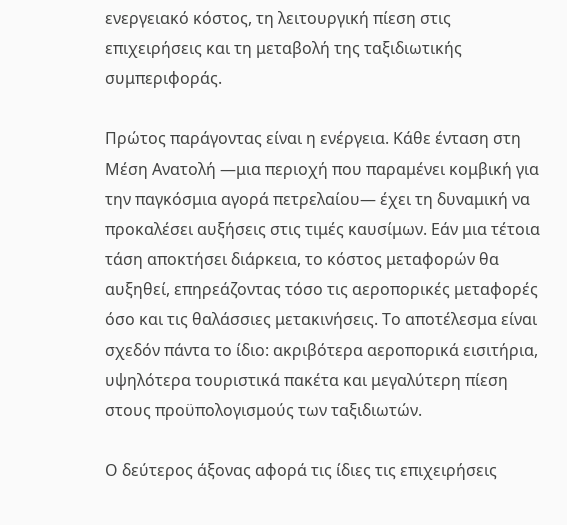ενεργειακό κόστος, τη λειτουργική πίεση στις επιχειρήσεις και τη μεταβολή της ταξιδιωτικής συμπεριφοράς.

Πρώτος παράγοντας είναι η ενέργεια. Κάθε ένταση στη Μέση Ανατολή —μια περιοχή που παραμένει κομβική για την παγκόσμια αγορά πετρελαίου— έχει τη δυναμική να προκαλέσει αυξήσεις στις τιμές καυσίμων. Εάν μια τέτοια τάση αποκτήσει διάρκεια, το κόστος μεταφορών θα αυξηθεί, επηρεάζοντας τόσο τις αεροπορικές μεταφορές όσο και τις θαλάσσιες μετακινήσεις. Το αποτέλεσμα είναι σχεδόν πάντα το ίδιο: ακριβότερα αεροπορικά εισιτήρια, υψηλότερα τουριστικά πακέτα και μεγαλύτερη πίεση στους προϋπολογισμούς των ταξιδιωτών.

Ο δεύτερος άξονας αφορά τις ίδιες τις επιχειρήσεις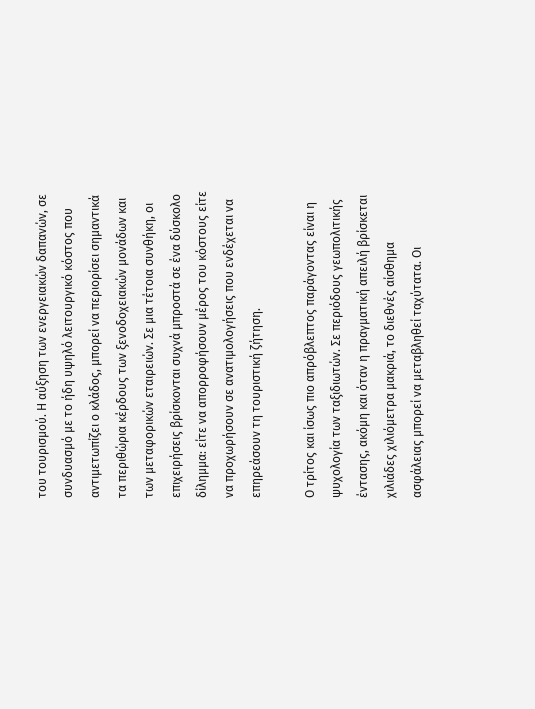του τουρισμού. Η αύξηση των ενεργειακών δαπανών, σε συνδυασμό με το ήδη υψηλό λειτουργικό κόστος που αντιμετωπίζει ο κλάδος, μπορεί να περιορίσει σημαντικά τα περιθώρια κέρδους των ξενοδοχειακών μονάδων και των μεταφορικών εταιρειών. Σε μια τέτοια συνθήκη, οι επιχειρήσεις βρίσκονται συχνά μπροστά σε ένα δύσκολο δίλημμα: είτε να απορροφήσουν μέρος του κόστους είτε να προχωρήσουν σε ανατιμολογήσεις που ενδέχεται να επηρεάσουν τη τουριστική ζήτηση.

Ο τρίτος και ίσως πιο απρόβλεπτος παράγοντας είναι η ψυχολογία των ταξιδιωτών. Σε περιόδους γεωπολιτικής έντασης, ακόμη και όταν η πραγματική απειλή βρίσκεται χιλιάδες χιλιόμετρα μακριά, το διεθνές αίσθημα ασφάλειας μπορεί να μεταβληθεί ταχύτατα. Οι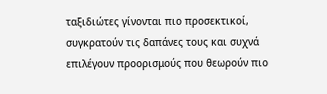ταξιδιώτες γίνονται πιο προσεκτικοί, συγκρατούν τις δαπάνες τους και συχνά επιλέγουν προορισμούς που θεωρούν πιο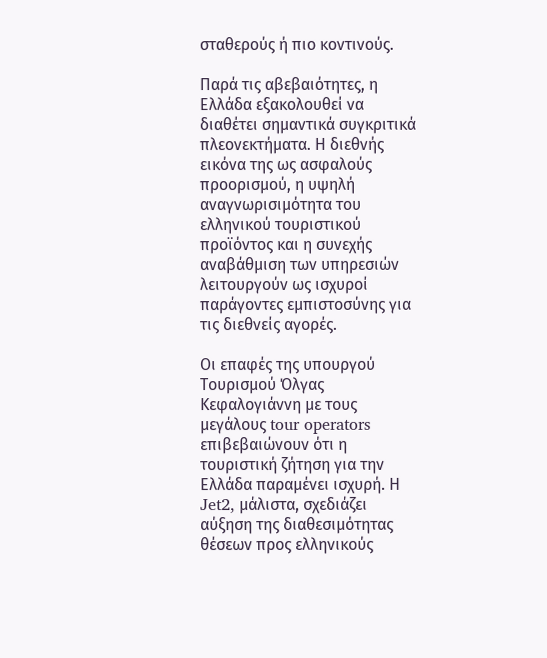σταθερούς ή πιο κοντινούς.

Παρά τις αβεβαιότητες, η Ελλάδα εξακολουθεί να διαθέτει σημαντικά συγκριτικά πλεονεκτήματα. Η διεθνής εικόνα της ως ασφαλούς προορισμού, η υψηλή αναγνωρισιμότητα του ελληνικού τουριστικού προϊόντος και η συνεχής αναβάθμιση των υπηρεσιών λειτουργούν ως ισχυροί παράγοντες εμπιστοσύνης για τις διεθνείς αγορές.

Οι επαφές της υπουργού Τουρισμού Όλγας Κεφαλογιάννη με τους μεγάλους tour operators επιβεβαιώνουν ότι η τουριστική ζήτηση για την Ελλάδα παραμένει ισχυρή. Η Jet2, μάλιστα, σχεδιάζει αύξηση της διαθεσιμότητας θέσεων προς ελληνικούς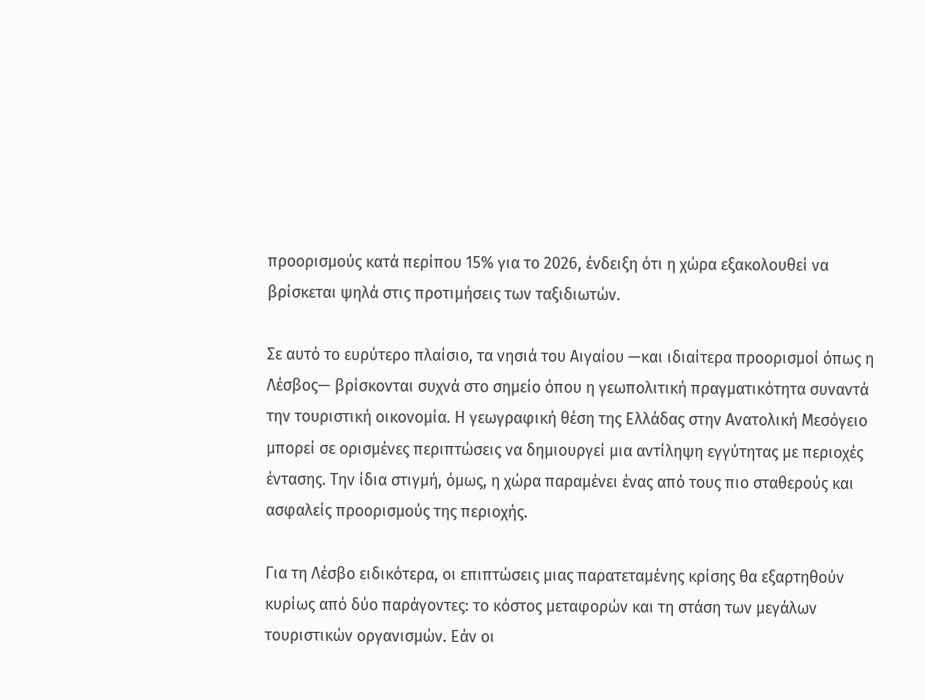προορισμούς κατά περίπου 15% για το 2026, ένδειξη ότι η χώρα εξακολουθεί να βρίσκεται ψηλά στις προτιμήσεις των ταξιδιωτών.

Σε αυτό το ευρύτερο πλαίσιο, τα νησιά του Αιγαίου —και ιδιαίτερα προορισμοί όπως η Λέσβος— βρίσκονται συχνά στο σημείο όπου η γεωπολιτική πραγματικότητα συναντά την τουριστική οικονομία. Η γεωγραφική θέση της Ελλάδας στην Ανατολική Μεσόγειο μπορεί σε ορισμένες περιπτώσεις να δημιουργεί μια αντίληψη εγγύτητας με περιοχές έντασης. Την ίδια στιγμή, όμως, η χώρα παραμένει ένας από τους πιο σταθερούς και ασφαλείς προορισμούς της περιοχής.

Για τη Λέσβο ειδικότερα, οι επιπτώσεις μιας παρατεταμένης κρίσης θα εξαρτηθούν κυρίως από δύο παράγοντες: το κόστος μεταφορών και τη στάση των μεγάλων τουριστικών οργανισμών. Εάν οι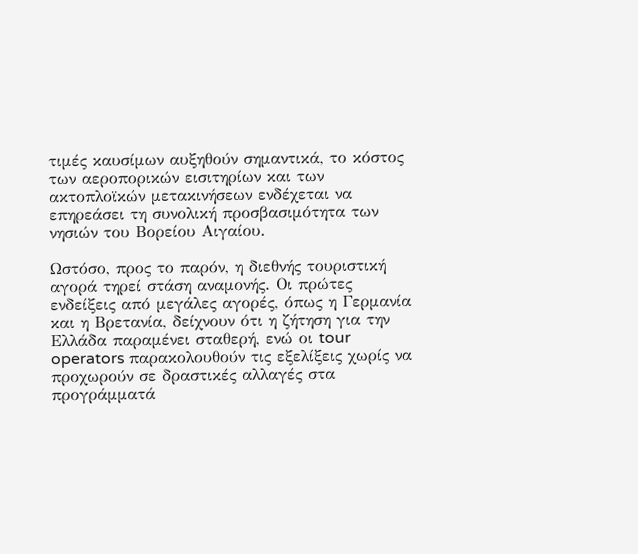τιμές καυσίμων αυξηθούν σημαντικά, το κόστος των αεροπορικών εισιτηρίων και των ακτοπλοϊκών μετακινήσεων ενδέχεται να επηρεάσει τη συνολική προσβασιμότητα των νησιών του Βορείου Αιγαίου.

Ωστόσο, προς το παρόν, η διεθνής τουριστική αγορά τηρεί στάση αναμονής. Οι πρώτες ενδείξεις από μεγάλες αγορές, όπως η Γερμανία και η Βρετανία, δείχνουν ότι η ζήτηση για την Ελλάδα παραμένει σταθερή, ενώ οι tour operators παρακολουθούν τις εξελίξεις χωρίς να προχωρούν σε δραστικές αλλαγές στα προγράμματά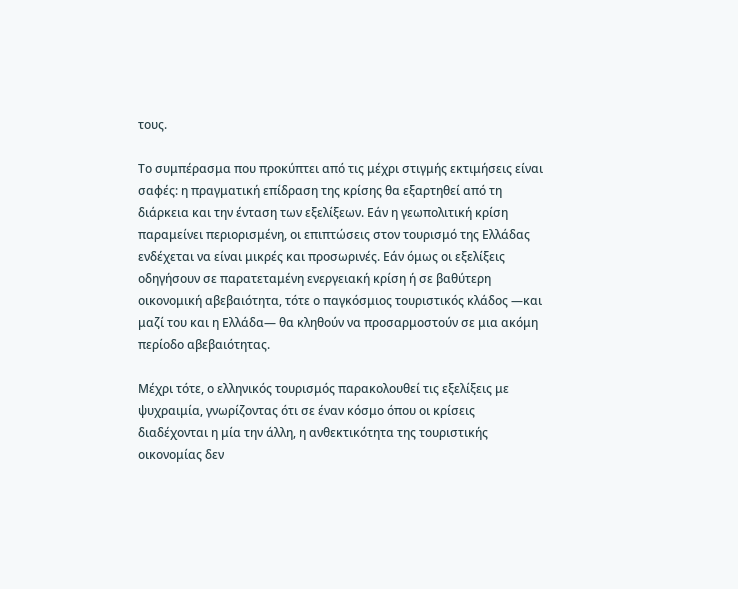τους.

Το συμπέρασμα που προκύπτει από τις μέχρι στιγμής εκτιμήσεις είναι σαφές: η πραγματική επίδραση της κρίσης θα εξαρτηθεί από τη διάρκεια και την ένταση των εξελίξεων. Εάν η γεωπολιτική κρίση παραμείνει περιορισμένη, οι επιπτώσεις στον τουρισμό της Ελλάδας ενδέχεται να είναι μικρές και προσωρινές. Εάν όμως οι εξελίξεις οδηγήσουν σε παρατεταμένη ενεργειακή κρίση ή σε βαθύτερη οικονομική αβεβαιότητα, τότε ο παγκόσμιος τουριστικός κλάδος —και μαζί του και η Ελλάδα— θα κληθούν να προσαρμοστούν σε μια ακόμη περίοδο αβεβαιότητας.

Μέχρι τότε, ο ελληνικός τουρισμός παρακολουθεί τις εξελίξεις με ψυχραιμία, γνωρίζοντας ότι σε έναν κόσμο όπου οι κρίσεις διαδέχονται η μία την άλλη, η ανθεκτικότητα της τουριστικής οικονομίας δεν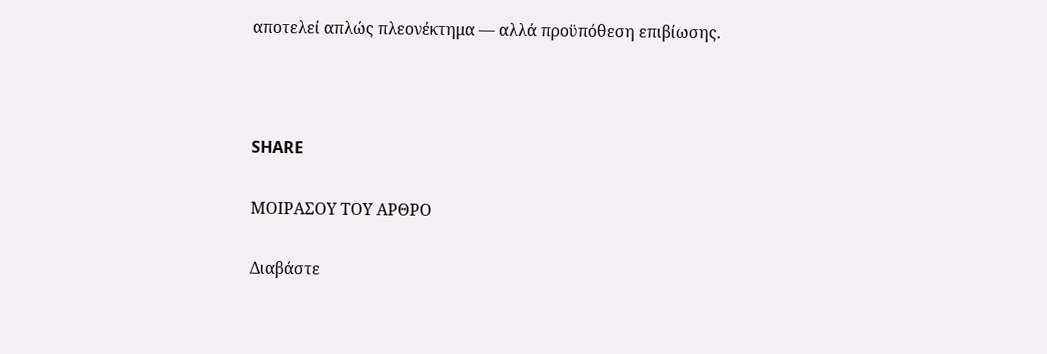αποτελεί απλώς πλεονέκτημα — αλλά προϋπόθεση επιβίωσης.



SHARE

ΜΟΙΡΑΣΟΥ ΤΟΥ ΑΡΘΡΟ

Διαβάστε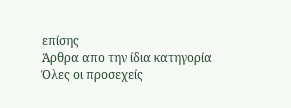επίσης
Άρθρα απο την ίδια κατηγορία
Όλες οι προσεχείς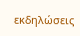εκδηλώσεις